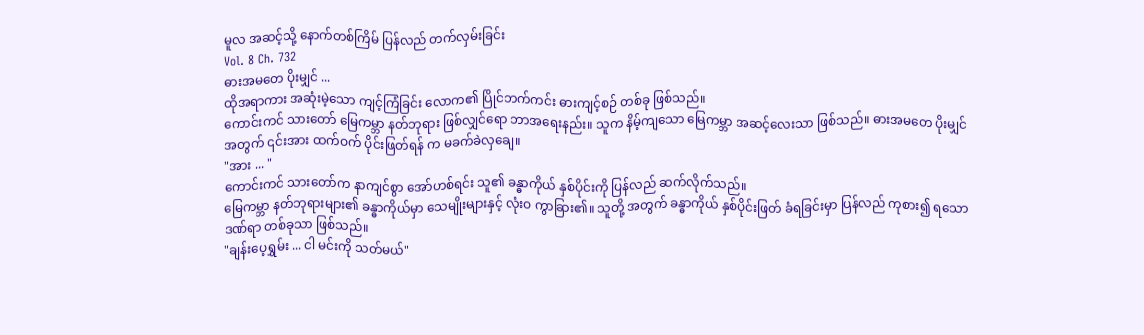မူလ အဆင့်သို့ နောက်တစ်ကြိမ် ပြန်လည် တက်လှမ်းခြင်း
Vol. 8 Ch. 732
ဓားအမတေ ပိုးမျှင် ...
ထိုအရာကား အဆုံးမဲ့သော ကျင့်ကြံခြင်း လောက၏ ပြိုင်ဘက်ကင်း ဓားကျင့်စဉ် တစ်ခု ဖြစ်သည်။
ကောင်းကင် သားတော် မြေကမ္ဘာ နတ်ဘုရား ဖြစ်လျှင်ရော ဘာအရေးနည်း။ သူက နိမ့်ကျသော မြေကမ္ဘာ အဆင့်လေးသာ ဖြစ်သည်။ ဓားအမတေ ပိုးမျှင် အတွက် ၎င်းအား ထက်ဝက် ပိုင်းဖြတ်ရန် က မခက်ခဲလှချေ။
"အား ... "
ကောင်းကင် သားတော်က နာကျင်စွာ အော်ဟစ်ရင်း သူ၏ ခန္ဓာကိုယ် နှစ်ပိုင်းကို ပြန်လည် ဆက်လိုက်သည်။
မြေကမ္ဘာ နတ်ဘုရားများ၏ ခန္ဓာကိုယ်မှာ သေမျိုးများနှင့် လုံးဝ ကွာခြား၏။ သူတို့ အတွက် ခန္ဓာကိုယ် နှစ်ပိုင်းဖြတ် ခံရခြင်းမှာ ပြန်လည် ကုစား၍ ရသော ဒဏ်ရာ တစ်ခုသာ ဖြစ်သည်။
"ချန်းပေ့ရွှမ်း ... ငါ မင်းကို သတ်မယ်"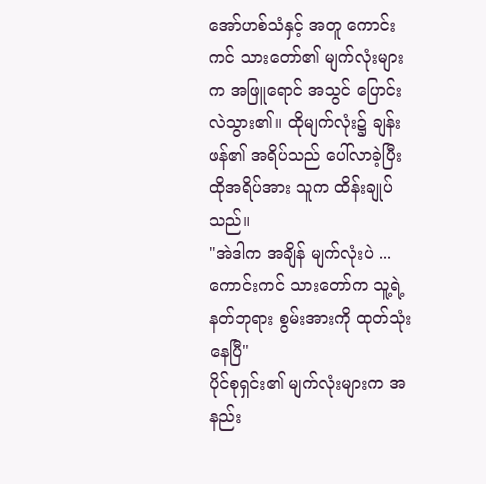အော်ဟစ်သံနှင့် အတူ ကောင်းကင် သားတော်၏ မျက်လုံးများက အဖြူရောင် အသွင် ပြောင်းလဲသွား၏။ ထိုမျက်လုံး၌ ချန်းဖန်၏ အရိပ်သည် ပေါ်လာခဲ့ပြီး ထိုအရိပ်အား သူက ထိန်းချုပ်သည်။
"အဲဒါက အချိန် မျက်လုံးပဲ ... ကောင်းကင် သားတော်က သူ့ရဲ့ နတ်ဘုရား စွမ်းအားကို ထုတ်သုံးနေပြီ"
ပိုင်စုရှင်း၏ မျက်လုံးများက အနည်း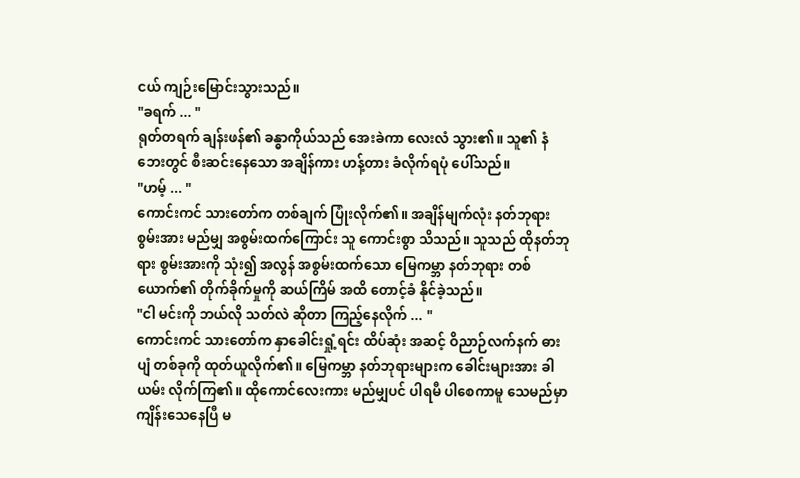ငယ် ကျဉ်းမြောင်းသွားသည်။
"ခရက် ... "
ရုတ်တရက် ချန်းဖန်၏ ခန္ဓာကိုယ်သည် အေးခဲကာ လေးလံ သွား၏။ သူ၏ နံဘေးတွင် စီးဆင်းနေသော အချိန်ကား ဟန့်တား ခံလိုက်ရပုံ ပေါ်သည်။
"ဟမ့် ... "
ကောင်းကင် သားတော်က တစ်ချက် ပြုံးလိုက်၏။ အချိန်မျက်လုံး နတ်ဘုရား စွမ်းအား မည်မျှ အစွမ်းထက်ကြောင်း သူ ကောင်းစွာ သိသည်။ သူသည် ထိုနတ်ဘုရား စွမ်းအားကို သုံး၍ အလွန် အစွမ်းထက်သော မြေကမ္ဘာ နတ်ဘုရား တစ်ယောက်၏ တိုက်ခိုက်မှုကို ဆယ်ကြိမ် အထိ တောင့်ခံ နိုင်ခဲ့သည်။
"ငါ မင်းကို ဘယ်လို သတ်လဲ ဆိုတာ ကြည့်နေလိုက် ... "
ကောင်းကင် သားတော်က နှာခေါင်းရှုံ့ရင်း ထိပ်ဆုံး အဆင့် ဝိညာဉ်လက်နက် ဓားပျံ တစ်ခုကို ထုတ်ယူလိုက်၏။ မြေကမ္ဘာ နတ်ဘုရားများက ခေါင်းများအား ခါယမ်း လိုက်ကြ၏။ ထိုကောင်လေးကား မည်မျှပင် ပါရမီ ပါစေကာမူ သေမည်မှာ ကျိန်းသေနေပြီ မ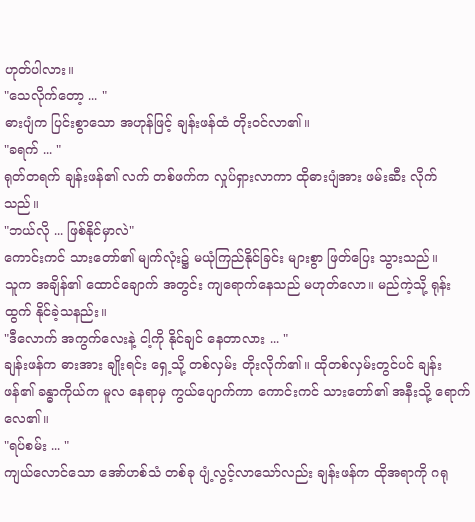ဟုတ်ပါလား။
"သေလိုက်တော့ ... "
ဓားပျံက ပြင်းစွာသော အဟုန်ဖြင့် ချန်းဖန်ထံ တိုးဝင်လာ၏။
"ခရက် ... "
ရုတ်တရက် ချန်းဖန်၏ လက် တစ်ဖက်က လှုပ်ရှားလာကာ ထိုဓားပျံအား ဖမ်းဆီး လိုက်သည်။
"ဘယ်လို ... ဖြစ်နိုင်မှာလဲ"
ကောင်းကင် သားတော်၏ မျက်လုံး၌ မယုံကြည်နိုင်ခြင်း များစွာ ဖြတ်ပြေး သွားသည်။
သူက အချိန်၏ ထောင်ချောက် အတွင်း ကျရောက်နေသည် မဟုတ်လော။ မည်ကဲ့သို့ ရုန်းထွက် နိုင်ခဲ့သနည်း။
"ဒီလောက် အကွက်လေးနဲ့ ငါ့ကို နိုင်ချင် နေတာလား ... "
ချန်းဖန်က ဓားအား ချိုးရင်း ရှေ့သို့ တစ်လှမ်း တိုးလိုက်၏။ ထိုတစ်လှမ်းတွင်ပင် ချန်းဖန်၏ ခန္ဓာကိုယ်က မူလ နေရာမှ ကွယ်ပျောက်ကာ ကောင်းကင် သားတော်၏ အနီးသို့ ရောက်လေ၏။
"ရပ်စမ်း ... "
ကျယ်လောင်သော အော်ဟစ်သံ တစ်ခု ပျံ့လွင့်လာသော်လည်း ချန်းဖန်က ထိုအရာကို ဂရု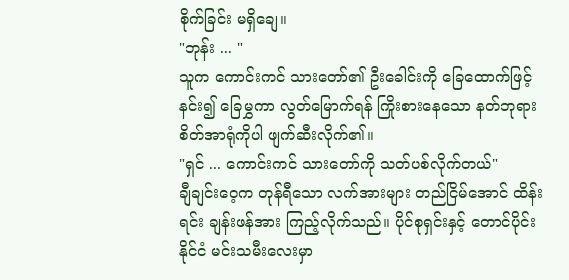စိုက်ခြင်း မရှိချေ။
"ဘုန်း ... "
သူက ကောင်းကင် သားတော်၏ ဦးခေါင်းကို ခြေထောက်ဖြင့် နင်း၍ ခြေမွှကာ လွတ်မြောက်ရန် ကြိုးစားနေသော နတ်ဘုရား စိတ်အာရုံကိုပါ ဖျက်ဆီးလိုက်၏။
"ရှင် ... ကောင်းကင် သားတော်ကို သတ်ပစ်လိုက်တယ်"
ချီချင်းဝေ့က တုန်ရီသော လက်အားများ တည်ငြိမ်အောင် ထိန်းရင်း ချန်းဖန်အား ကြည့်လိုက်သည်။ ပိုင်စုရှင်းနှင့် တောင်ပိုင်းနိုင်ငံ မင်းသမီးလေးမှာ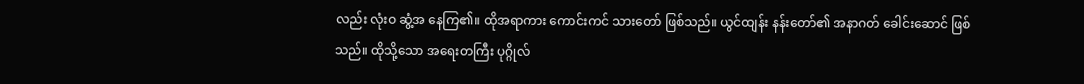လည်း လုံးဝ ဆွံ့အ နေကြ၏။ ထိုအရာကား ကောင်းကင် သားတော် ဖြစ်သည်။ ယွင်ထျန်း နန်းတော်၏ အနာဂတ် ခေါင်းဆောင် ဖြစ်သည်။ ထိုသို့သော အရေးတကြီး ပုဂ္ဂိုလ်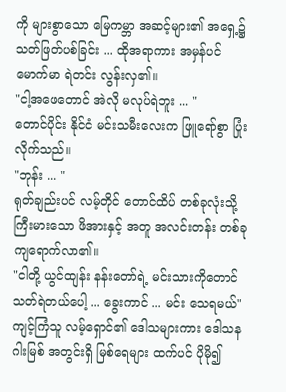ကို များစွာသော မြေကမ္ဘာ အဆင့်များ၏ အရှေ့၌ သတ်ဖြတ်ပစ်ခြင်း ... ထိုအရာကား အမှန်ပင် မောက်မာ ရဲတင်း လွန်းလှ၏။
"ငါ့အဖေတောင် အဲလို မလုပ်ရဲဘူး ... "
တောင်ပိုင်း နိုင်ငံ မင်းသမီးလေးက ဖြူရော်စွာ ပြုံးလိုက်သည်။
"ဘုန်း ... "
ရုတ်ချည်းပင် လမ့်တိုင် တောင်ထိပ် တစ်ခုလုံးသို့ ကြီးမားသော ဖိအားနှင့် အတူ အလင်းတန်း တစ်ခု ကျရောက်လာ၏။
"ငါတို့ ယွင်ထျန်း နန်းတော်ရဲ့ မင်းသားကိုတောင် သတ်ရဲတယ်ပေါ့ ... ခွေးကာင် ... မင်း သေရမယ်"
ကျင့်ကြံသူ လမ့်ရှောင်၏ ဒေါသများကား ဒေါသနဂါးမြစ် အတွင်းရှိ မြစ်ရေများ ထက်ပင် ပိုမို၍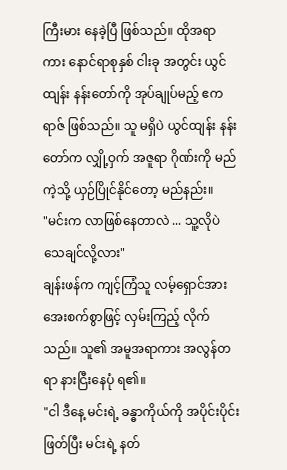ကြီးမား နေခဲ့ပြီ ဖြစ်သည်။ ထိုအရာကား နောင်ရာစုနှစ် ငါးခု အတွင်း ယွင်ထျန်း နန်းတော်ကို အုပ်ချုပ်မည့် ဧကရာဇ် ဖြစ်သည်။ သူ မရှိပဲ ယွင်ထျန်း နန်းတော်က လျှို့ဝှက် အဇူရာ ဂိုဏ်းကို မည်ကဲ့သို့ ယှဉ်ပြိုင်နိုင်တော့ မည်နည်း။
"မင်းက လာဖြစ်နေတာလဲ ... သူ့လိုပဲ သေချင်လို့လား"
ချန်းဖန်က ကျင့်ကြံသူ လမ့်ရှောင်အား အေးစက်စွာဖြင့် လှမ်းကြည့် လိုက်သည်။ သူ၏ အမူအရာကား အလွန်တရာ နားငြီးနေပုံ ရ၏။
"ငါ ဒီနေ့ မင်းရဲ့ ခန္ဓာကိုယ်ကို အပိုင်းပိုင်း ဖြတ်ပြီး မင်းရဲ့ နတ်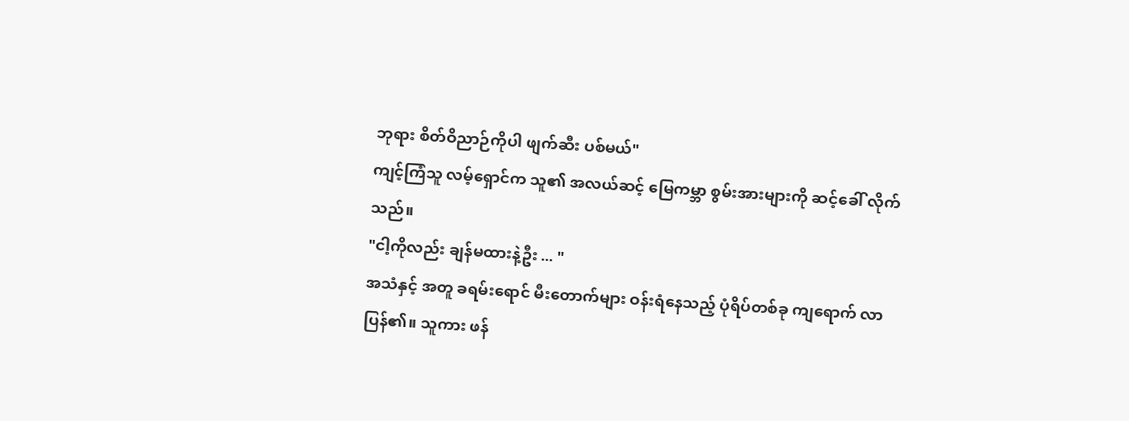ဘုရား စိတ်ဝိညာဉ်ကိုပါ ဖျက်ဆီး ပစ်မယ်"
ကျင့်ကြံသူ လမ့်ရှောင်က သူ၏ အလယ်ဆင့် မြေကမ္ဘာ စွမ်းအားများကို ဆင့်ခေါ် လိုက်သည်။
"ငါ့ကိုလည်း ချန်မထားနဲ့ဦး ... "
အသံနှင့် အတူ ခရမ်းရောင် မီးတောက်များ ဝန်းရံနေသည့် ပုံရိပ်တစ်ခု ကျရောက် လာပြန်၏။ သူကား ဖန်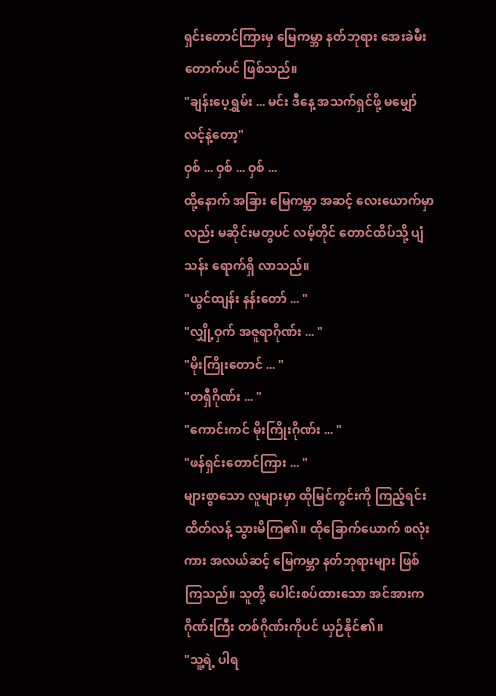ရှင်းတောင်ကြားမှ မြေကမ္ဘာ နတ်ဘုရား အေးခဲမီးတောက်ပင် ဖြစ်သည်။
"ချန်းပေ့ရွှမ်း ... မင်း ဒီနေ့ အသက်ရှင်ဖို့ မမျှော်လင့်နဲ့တော့"
ဝှစ် ... ဝှစ် ... ဝှစ် ...
ထို့နောက် အခြား မြေကမ္ဘာ အဆင့် လေးယောက်မှာလည်း မဆိုင်းမတွပင် လမ့်တိုင် တောင်ထိပ်သို့ ပျံသန်း ရောက်ရှိ လာသည်။
"ယွင်ထျန်း နန်းတော် ... "
"လျှို့ဝှက် အဇူရာဂိုဏ်း ... "
"မိုးကြိုးတောင် ... "
"တရှီဂိုဏ်း ... "
"ကောင်းကင် မိုးကြိုးဂိုဏ်း ... "
"ဖန်ရှင်းတောင်ကြား ... "
များစွာသော လူများမှာ ထိုမြင်ကွင်းကို ကြည့်ရင်း ထိတ်လန့် သွားမိကြ၏။ ထိုခြောက်ယောက် စလုံးကား အလယ်ဆင့် မြေကမ္ဘာ နတ်ဘုရားများ ဖြစ်ကြသည်။ သူတို့ ပေါင်းစပ်ထားသော အင်အားက ဂိုဏ်းကြီး တစ်ဂိုဏ်းကိုပင် ယှဉ်နိုင်၏။
"သူ့ရဲ့ ပါရ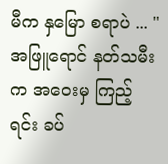မီက နှမြော စရာပဲ ... "
အဖြူရောင် နတ်သမီးက အဝေးမှ ကြည့်ရင်း ခပ်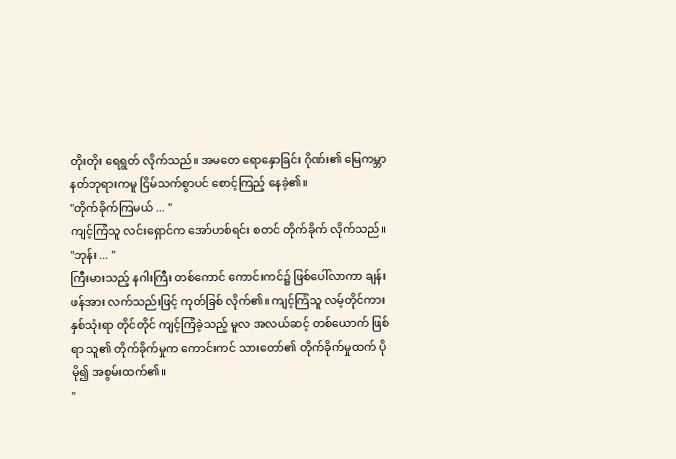တိုးတိုး ရေရွတ် လိုက်သည်။ အမတေ ရောနှောခြင်း ဂိုဏ်း၏ မြေကမ္ဘာ နတ်ဘုရားကမူ ငြိမ်သက်စွာပင် စောင့်ကြည့် နေခဲ့၏။
"တိုက်ခိုက်ကြမယ် ... "
ကျင့်ကြံသူ လင်းရှောင်က အော်ဟစ်ရင်း စတင် တိုက်ခိုက် လိုက်သည်။
"ဘုန်း ... "
ကြီးမားသည့် နဂါးကြီး တစ်ကောင် ကောင်းကင်၌ ဖြစ်ပေါ်လာကာ ချန်းဖန်အား လက်သည်းဖြင့် ကုတ်ခြစ် လိုက်၏။ ကျင့်ကြံသူ လမ့်တိုင်ကား နှစ်သုံးရာ တိုင်တိုင် ကျင့်ကြံခဲ့သည့် မူလ အလယ်ဆင့် တစ်ယောက် ဖြစ်ရာ သူ၏ တိုက်ခိုက်မှုက ကောင်းကင် သားတော်၏ တိုက်ခိုက်မှုထက် ပိုမို၍ အစွမ်းထက်၏။
"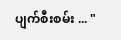ပျက်စီးစမ်း ... "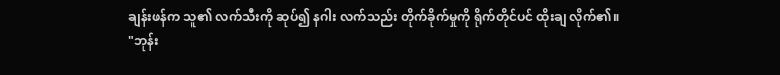ချန်းဖန်က သူ၏ လက်သီးကို ဆုပ်၍ နဂါး လက်သည်း တိုက်ခိုက်မှုကို ရိုက်တိုင်ပင် ထိုးချ လိုက်၏။
"ဘုန်း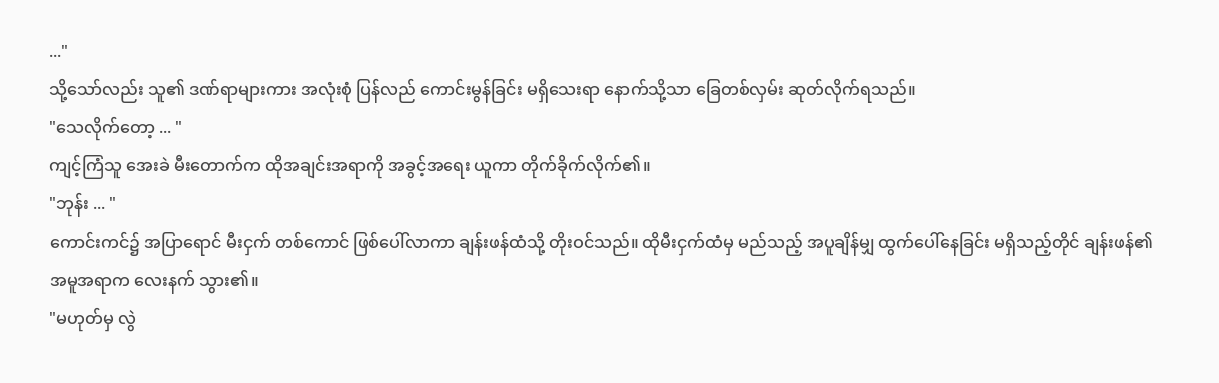..."
သို့သော်လည်း သူ၏ ဒဏ်ရာများကား အလုံးစုံ ပြန်လည် ကောင်းမွန်ခြင်း မရှိသေးရာ နောက်သို့သာ ခြေတစ်လှမ်း ဆုတ်လိုက်ရသည်။
"သေလိုက်တော့ ... "
ကျင့်ကြံသူ အေးခဲ မီးတောက်က ထိုအချင်းအရာကို အခွင့်အရေး ယူကာ တိုက်ခိုက်လိုက်၏။
"ဘုန်း ... "
ကောင်းကင်၌ အပြာရောင် မီးငှက် တစ်ကောင် ဖြစ်ပေါ်လာကာ ချန်းဖန်ထံသို့ တိုးဝင်သည်။ ထိုမီးငှက်ထံမှ မည်သည့် အပူချိန်မျှ ထွက်ပေါ်နေခြင်း မရှိသည့်တိုင် ချန်းဖန်၏ အမူအရာက လေးနက် သွား၏။
"မဟုတ်မှ လွဲ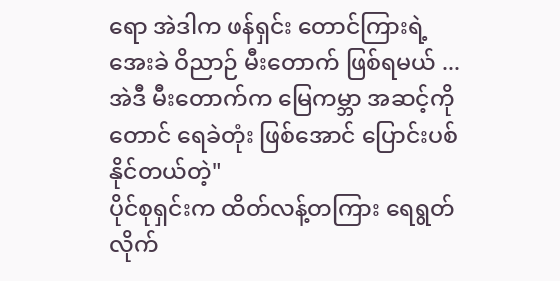ရော အဲဒါက ဖန်ရှင်း တောင်ကြားရဲ့ အေးခဲ ဝိညာဉ် မီးတောက် ဖြစ်ရမယ် ... အဲဒီ မီးတောက်က မြေကမ္ဘာ အဆင့်ကိုတောင် ရေခဲတုံး ဖြစ်အောင် ပြောင်းပစ် နိုင်တယ်တဲ့"
ပိုင်စုရှင်းက ထိတ်လန့်တကြား ရေရွတ် လိုက်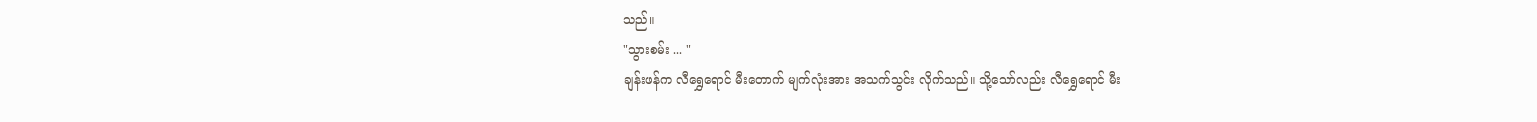သည်။
"သွားစမ်း ... "
ချန်းဖန်က လီရွှေရောင် မီးတောက် မျက်လုံးအား အသက်သွင်း လိုက်သည်။ သို့သော်လည်း လီရွှေရောင် မီး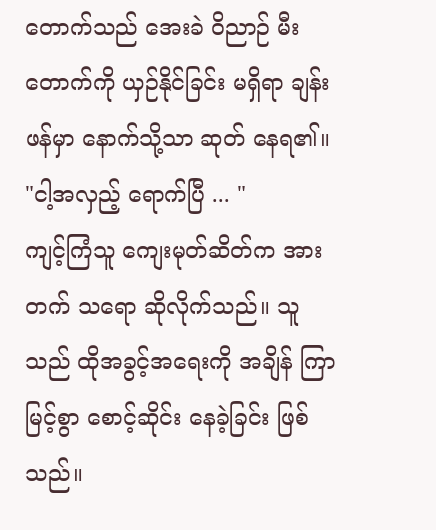တောက်သည် အေးခဲ ဝိညာဉ် မီးတောက်ကို ယှဉ်နိုင်ခြင်း မရှိရာ ချန်းဖန်မှာ နောက်သို့သာ ဆုတ် နေရ၏။
"ငါ့အလှည့် ရောက်ပြီ ... "
ကျင့်ကြံသူ ကျေးမုတ်ဆိတ်က အားတက် သရော ဆိုလိုက်သည်။ သူသည် ထိုအခွင့်အရေးကို အချိန် ကြာမြင့်စွာ စောင့်ဆိုင်း နေခဲ့ခြင်း ဖြစ်သည်။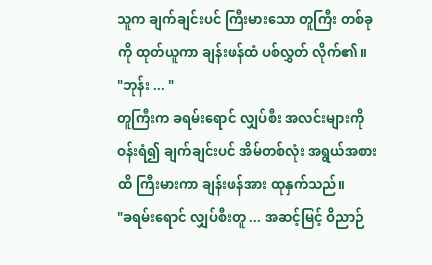သူက ချက်ချင်းပင် ကြီးမားသော တူကြီး တစ်ခုကို ထုတ်ယူကာ ချန်းဖန်ထံ ပစ်လွှတ် လိုက်၏။
"ဘုန်း ... "
တူကြီးက ခရမ်းရောင် လျှပ်စီး အလင်းများကို ဝန်းရံ၍ ချက်ချင်းပင် အိမ်တစ်လုံး အရွယ်အစားထိ ကြီးမားကာ ချန်းဖန်အား ထုနှက်သည်။
"ခရမ်းရောင် လျှပ်စီးတူ ... အဆင့်မြင့် ဝိညာဉ်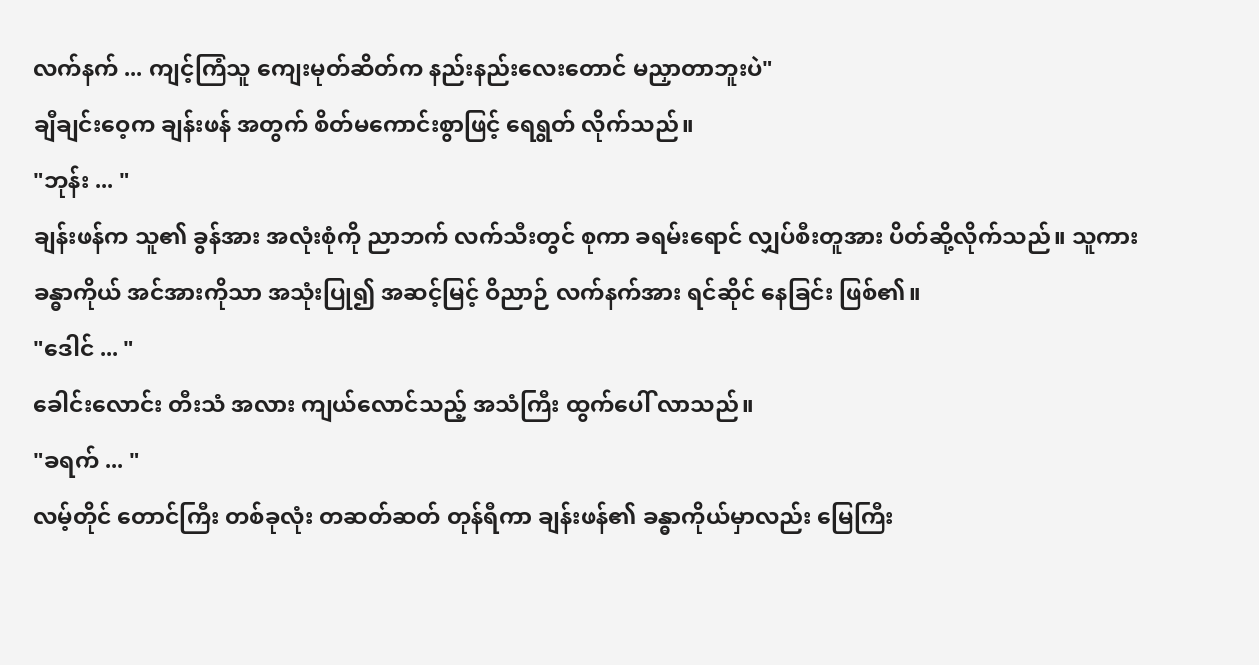လက်နက် ... ကျင့်ကြံသူ ကျေးမုတ်ဆိတ်က နည်းနည်းလေးတောင် မညှာတာဘူးပဲ"
ချီချင်းဝေ့က ချန်းဖန် အတွက် စိတ်မကောင်းစွာဖြင့် ရေရွတ် လိုက်သည်။
"ဘုန်း ... "
ချန်းဖန်က သူ၏ ခွန်အား အလုံးစုံကို ညာဘက် လက်သီးတွင် စုကာ ခရမ်းရောင် လျှပ်စီးတူအား ပိတ်ဆို့လိုက်သည်။ သူကား ခန္ဓာကိုယ် အင်အားကိုသာ အသုံးပြု၍ အဆင့်မြင့် ဝိညာဉ် လက်နက်အား ရင်ဆိုင် နေခြင်း ဖြစ်၏။
"ဒေါင် ... "
ခေါင်းလောင်း တီးသံ အလား ကျယ်လောင်သည့် အသံကြီး ထွက်ပေါ် လာသည်။
"ခရက် ... "
လမ့်တိုင် တောင်ကြီး တစ်ခုလုံး တဆတ်ဆတ် တုန်ရီကာ ချန်းဖန်၏ ခန္ဓာကိုယ်မှာလည်း မြေကြီး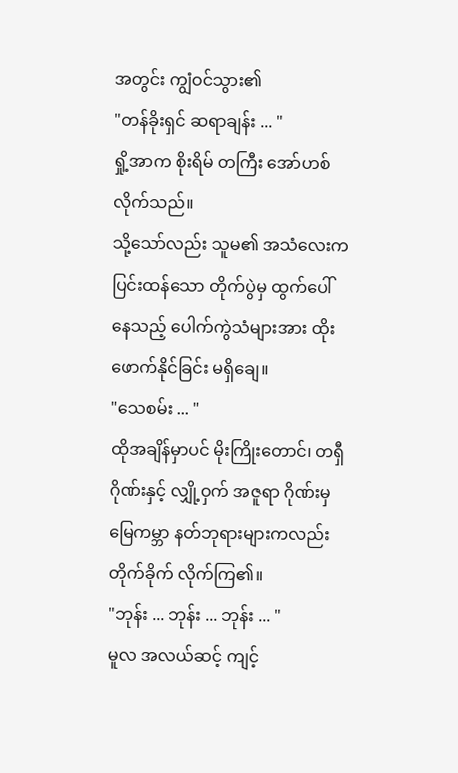အတွင်း ကျွံဝင်သွား၏
"တန်ခိုးရှင် ဆရာချန်း ... "
ရှို့အာက စိုးရိမ် တကြီး အော်ဟစ် လိုက်သည်။
သို့သော်လည်း သူမ၏ အသံလေးက ပြင်းထန်သော တိုက်ပွဲမှ ထွက်ပေါ် နေသည့် ပေါက်ကွဲသံများအား ထိုးဖောက်နိုင်ခြင်း မရှိချေ။
"သေစမ်း ... "
ထိုအချိန်မှာပင် မိုးကြိုးတောင်၊ တရှီဂိုဏ်းနှင့် လျှို့ဝှက် အဇူရာ ဂိုဏ်းမှ မြေကမ္ဘာ နတ်ဘုရားများကလည်း တိုက်ခိုက် လိုက်ကြ၏။
"ဘုန်း ... ဘုန်း ... ဘုန်း ... "
မူလ အလယ်ဆင့် ကျင့်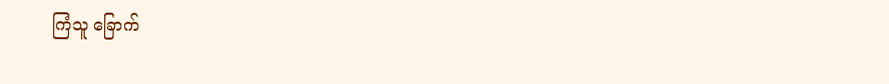ကြံသူ ခြောက်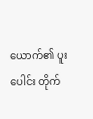ယောက်၏ ပူးပေါင်း တိုက်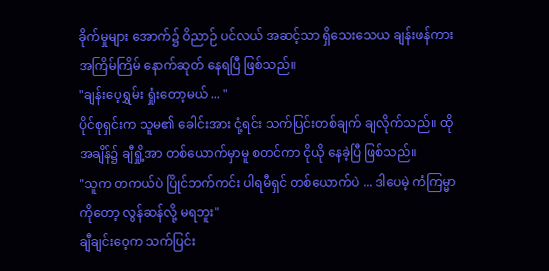ခိုက်မှုများ အောက်၌ ဝိညာဉ် ပင်လယ် အဆင့်သာ ရှိသေးသေယ ချန်းဖန်ကား အကြိမ်ကြိမ် နောက်ဆုတ် နေရပြီ ဖြစ်သည်။
"ချန်းပေ့ရွှမ်း ရှုံးတော့မယ် ... "
ပိုင်စုရှင်းက သူမ၏ ခေါင်းအား ငုံ့ရင်း သက်ပြင်းတစ်ချက် ချလိုက်သည်။ ထိုအချိန်၌ ချီရှို့အာ တစ်ယောက်မှာမူ စတင်ကာ ငိုယို နေခဲ့ပြီ ဖြစ်သည်။
"သူက တကယ်ပဲ ပြိုင်ဘက်ကင်း ပါရမီရှင် တစ်ယောက်ပဲ ... ဒါပေမဲ့ ကံကြမ္မာကိုတော့ လွန်ဆန်လို့ မရဘူး"
ချီချင်းဝေ့က သက်ပြင်း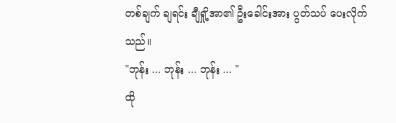တစ်ချက် ချရင်း ချီရှို့အာ၏ ဦးခေါင်းအား ပွတ်သပ် ပေးလိုက်သည်။
"ဘုန်း ... ဘုန်း ... ဘုန်း ... "
ထို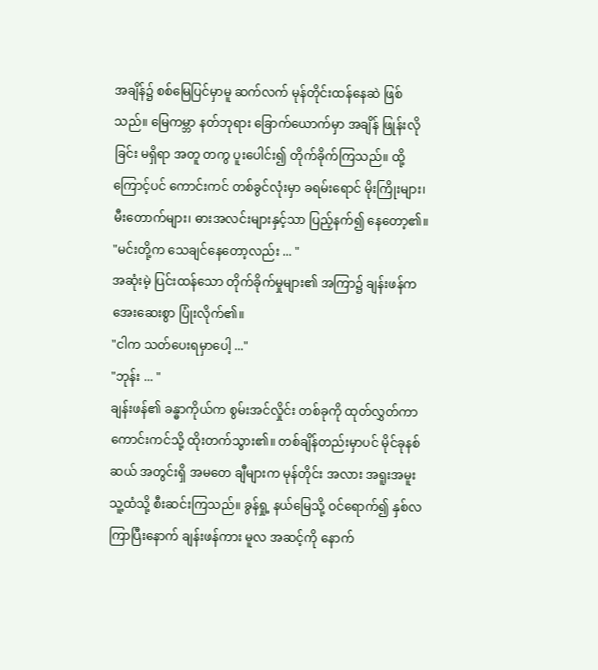အချိန်၌ စစ်မြေပြင်မှာမူ ဆက်လက် မုန်တိုင်းထန်နေဆဲ ဖြစ်သည်။ မြေကမ္ဘာ နတ်ဘုရား ခြောက်ယောက်မှာ အချိန် ဖြုန်းလိုခြင်း မရှိရာ အတူ တကွ ပူးပေါင်း၍ တိုက်ခိုက်ကြသည်။ ထို့ကြောင့်ပင် ကောင်းကင် တစ်ခွင်လုံးမှာ ခရမ်းရောင် မိုးကြိုးများ၊ မီးတောက်များ၊ ဓားအလင်းများနှင့်သာ ပြည့်နက်၍ နေတော့၏။
"မင်းတို့က သေချင်နေတော့လည်း ... "
အဆုံးမဲ့ ပြင်းထန်သော တိုက်ခိုက်မှုများ၏ အကြာ၌ ချန်းဖန်က အေးဆေးစွာ ပြုံးလိုက်၏။
"ငါက သတ်ပေးရမှာပေါ့ ..."
"ဘုန်း ... "
ချန်းဖန်၏ ခန္ဓာကိုယ်က စွမ်းအင်လှိုင်း တစ်ခုကို ထုတ်လွှတ်ကာ ကောင်းကင်သို့ ထိုးတက်သွား၏။ တစ်ချိန်တည်းမှာပင် မိုင်ခုနစ်ဆယ် အတွင်းရှိ အမတေ ချီများက မုန်တိုင်း အလား အရူးအမူး သူ့ထံသို့ စီးဆင်းကြသည်။ ခွန်ရှု့ နယ်မြေသို့ ဝင်ရောက်၍ နှစ်လ ကြာပြီးနောက် ချန်းဖန်ကား မူလ အဆင့်ကို နောက်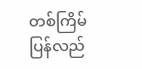တစ်ကြိမ် ပြန်လည်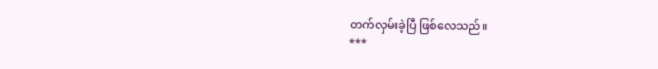တက်လှမ်းခဲ့ပြီ ဖြစ်လေသည်။
***